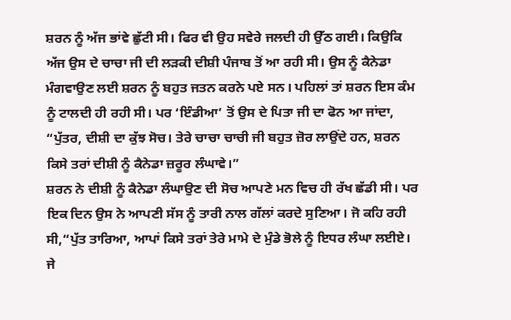ਸ਼ਰਨ ਨੂੰ ਅੱਜ ਭਾਂਵੇ ਛੁੱਟੀ ਸੀ। ਫਿਰ ਵੀ ਉਹ ਸਵੇਰੇ ਜਲਦੀ ਹੀ ਉੱਠ ਗਈ। ਕਿਉਕਿ ਅੱਜ ਉਸ ਦੇ ਚਾਚਾ ਜੀ ਦੀ ਲੜਕੀ ਦੀਸ਼ੀ ਪੰਜਾਬ ਤੋਂ ਆ ਰਹੀ ਸੀ। ਉਸ ਨੂੰ ਕੈਨੇਡਾ ਮੰਗਵਾਉਣ ਲਈ ਸ਼ਰਨ ਨੂੰ ਬਹੁਤ ਜਤਨ ਕਰਨੇ ਪਏ ਸਨ। ਪਹਿਲਾਂ ਤਾਂ ਸ਼ਰਨ ਇਸ ਕੰਮ ਨੂੰ ਟਾਲਦੀ ਹੀ ਰਹੀ ਸੀ। ਪਰ ‘ਇੰਡੀਆ’ ਤੋਂ ਉਸ ਦੇ ਪਿਤਾ ਜੀ ਦਾ ਫੋਨ ਆ ਜਾਂਦਾ, “ਪੁੱਤਰ, ਦੀਸ਼ੀ ਦਾ ਕੁੱਝ ਸੋਚ। ਤੇਰੇ ਚਾਚਾ ਚਾਚੀ ਜੀ ਬਹੁਤ ਜ਼ੋਰ ਲਾਉਂਦੇ ਹਨ, ਸ਼ਰਨ ਕਿਸੇ ਤਰਾਂ ਦੀਸ਼ੀ ਨੂੰ ਕੈਨੇਡਾ ਜ਼ਰੂਰ ਲੰਘਾਵੇ।”
ਸ਼ਰਨ ਨੇ ਦੀਸ਼ੀ ਨੂੰ ਕੈਨੇਡਾ ਲੰਘਾਉਣ ਦੀ ਸੋਚ ਆਪਣੇ ਮਨ ਵਿਚ ਹੀ ਰੱਖ ਛੱਡੀ ਸੀ। ਪਰ ਇਕ ਦਿਨ ਉਸ ਨੇ ਆਪਣੀ ਸੱਸ ਨੂੰ ਤਾਰੀ ਨਾਲ ਗੱਲਾਂ ਕਰਦੇ ਸੁਣਿਆ। ਜੋ ਕਹਿ ਰਹੀ ਸੀ,“ਪੁੱਤ ਤਾਰਿਆ, ਆਪਾਂ ਕਿਸੇ ਤਰਾਂ ਤੇਰੇ ਮਾਮੇ ਦੇ ਮੁੰਡੇ ਭੋਲੇ ਨੂੰ ਇਧਰ ਲੰਘਾ ਲਈਏ। ਜੇ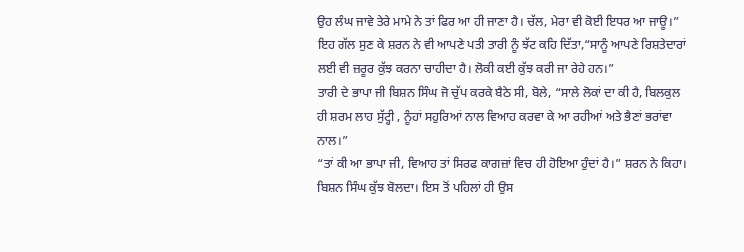ਉਹ ਲੰਘ ਜਾਵੇ ਤੇਰੇ ਮਾਮੇ ਨੇ ਤਾਂ ਫਿਰ ਆ ਹੀ ਜਾਣਾ ਹੈ। ਚੱਲ, ਮੇਰਾ ਵੀ ਕੋਈ ਇਧਰ ਆ ਜਾਊ।”
ਇਹ ਗੱਲ ਸੁਣ ਕੇ ਸ਼ਰਨ ਨੇ ਵੀ ਆਪਣੇ ਪਤੀ ਤਾਰੀ ਨੂੰ ਝੱਟ ਕਹਿ ਦਿੱਤਾ,“ਸਾਨੂੰ ਆਪਣੇ ਰਿਸ਼ਤੇਦਾਰਾਂ ਲਈ ਵੀ ਜ਼ਰੂਰ ਕੁੱਝ ਕਰਨਾ ਚਾਹੀਦਾ ਹੈ। ਲੋਕੀ ਕਈ ਕੁੱਝ ਕਰੀ ਜਾ ਰੇਹੇ ਹਨ।”
ਤਾਰੀ ਦੇ ਭਾਪਾ ਜੀ ਬਿਸ਼ਨ ਸਿੰਘ ਜੋ ਚੁੱਪ ਕਰਕੇ ਬੈਠੇ ਸੀ, ਬੋਲੇ, “ਸਾਲੇ ਲੋਕਾਂ ਦਾ ਕੀ ਹੈ, ਬਿਲਕੁਲ ਹੀ ਸ਼ਰਮ ਲਾਹ ਸੁੱਟ੍ਹੀ , ਨੂੰਹਾਂ ਸਹੁਰਿਆਂ ਨਾਲ ਵਿਆਹ ਕਰਵਾ ਕੇ ਆ ਰਹੀਆਂ ਅਤੇ ਭੈਣਾਂ ਭਰਾਂਵਾ ਨਾਲ।”
“ਤਾਂ ਕੀ ਆ ਭਾਪਾ ਜੀ, ਵਿਆਹ ਤਾਂ ਸਿਰਫ ਕਾਗਜ਼ਾਂ ਵਿਚ ਹੀ ਹੋਇਆ ਹੁੰਦਾਂ ਹੈ।” ਸ਼ਰਨ ਨੇ ਕਿਹਾ।
ਬਿਸ਼ਨ ਸਿੰਘ ਕੁੱਝ ਬੋਲਦਾ। ਇਸ ਤੋਂ ਪਹਿਲਾਂ ਹੀ ਉਸ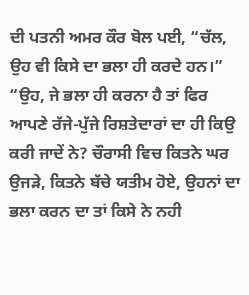ਦੀ ਪਤਨੀ ਅਮਰ ਕੌਰ ਬੋਲ ਪਈ, “ਚੱਲ, ਉਹ ਵੀ ਕਿਸੇ ਦਾ ਭਲਾ ਹੀ ਕਰਦੇ ਹਨ।”
“ਉਹ, ਜੇ ਭਲਾ ਹੀ ਕਰਨਾ ਹੈ ਤਾਂ ਫਿਰ ਆਪਣੇ ਰੱਜੇ-ਪੁੱਜੇ ਰਿਸ਼ਤੇਦਾਰਾਂ ਦਾ ਹੀ ਕਿਉ ਕਰੀ ਜਾਦੇਂ ਨੇ? ਚੌਰਾਸੀ ਵਿਚ ਕਿਤਨੇ ਘਰ ਉਜੜੇ, ਕਿਤਨੇ ਬੱਚੇ ਯਤੀਮ ਹੋਏ, ਉਹਨਾਂ ਦਾ ਭਲਾ ਕਰਨ ਦਾ ਤਾਂ ਕਿਸੇ ਨੇ ਨਹੀ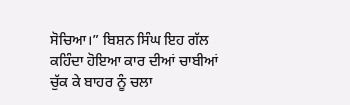ਸੋਚਿਆ।” ਬਿਸ਼ਨ ਸਿੰਘ ਇਹ ਗੱਲ ਕਹਿੰਦਾ ਹੋਇਆ ਕਾਰ ਦੀਆਂ ਚਾਬੀਆਂ ਚੁੱਕ ਕੇ ਬਾਹਰ ਨੂੰ ਚਲਾ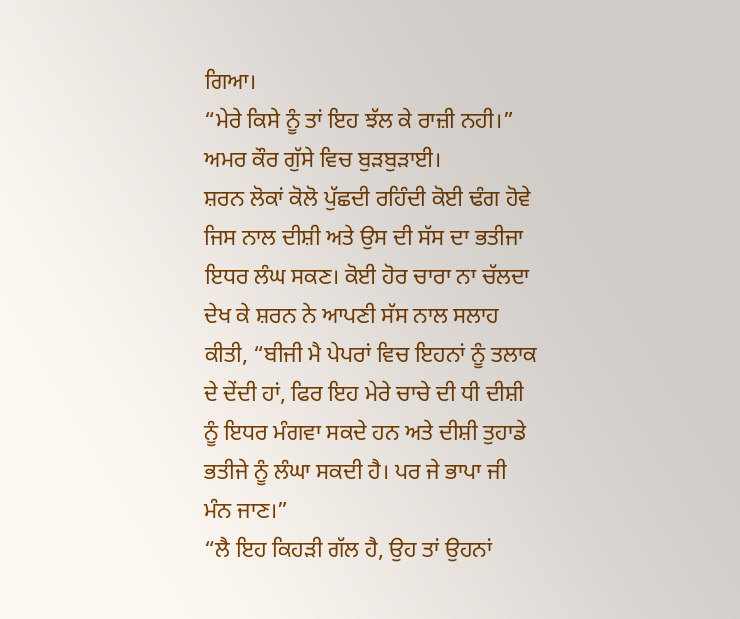ਗਿਆ।
“ਮੇਰੇ ਕਿਸੇ ਨੂੰ ਤਾਂ ਇਹ ਝੱਲ ਕੇ ਰਾਜ਼ੀ ਨਹੀ।” ਅਮਰ ਕੌਰ ਗੁੱਸੇ ਵਿਚ ਬੁੜਬੁੜਾਈ।
ਸ਼ਰਨ ਲੋਕਾਂ ਕੋਲੋ ਪੁੱਛਦੀ ਰਹਿੰਦੀ ਕੋਈ ਢੰਗ ਹੋਵੇ ਜਿਸ ਨਾਲ ਦੀਸ਼ੀ ਅਤੇ ਉਸ ਦੀ ਸੱਸ ਦਾ ਭਤੀਜਾ ਇਧਰ ਲੰਘ ਸਕਣ। ਕੋਈ ਹੋਰ ਚਾਰਾ ਨਾ ਚੱਲਦਾ ਦੇਖ ਕੇ ਸ਼ਰਨ ਨੇ ਆਪਣੀ ਸੱਸ ਨਾਲ ਸਲਾਹ ਕੀਤੀ, “ਬੀਜੀ ਮੈ ਪੇਪਰਾਂ ਵਿਚ ਇਹਨਾਂ ਨੂੰ ਤਲਾਕ ਦੇ ਦੇਂਦੀ ਹਾਂ, ਫਿਰ ਇਹ ਮੇਰੇ ਚਾਚੇ ਦੀ ਧੀ ਦੀਸ਼ੀ ਨੂੰ ਇਧਰ ਮੰਗਵਾ ਸਕਦੇ ਹਨ ਅਤੇ ਦੀਸ਼ੀ ਤੁਹਾਡੇ ਭਤੀਜੇ ਨੂੰ ਲੰਘਾ ਸਕਦੀ ਹੈ। ਪਰ ਜੇ ਭਾਪਾ ਜੀ ਮੰਨ ਜਾਣ।”
“ਲੈ ਇਹ ਕਿਹੜੀ ਗੱਲ ਹੈ, ਉਹ ਤਾਂ ਉਹਨਾਂ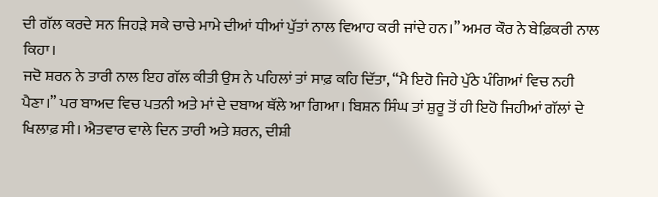ਦੀ ਗੱਲ ਕਰਦੇ ਸਨ ਜਿਹੜੇ ਸਕੇ ਚਾਚੇ ਮਾਮੇ ਦੀਆਂ ਧੀਆਂ ਪੁੱਤਾਂ ਨਾਲ ਵਿਆਹ ਕਰੀ ਜਾਂਦੇ ਹਨ।” ਅਮਰ ਕੌਰ ਨੇ ਬੇਫ਼ਿਕਰੀ ਨਾਲ ਕਿਹਾ।
ਜਦੋ ਸ਼ਰਨ ਨੇ ਤਾਰੀ ਨਾਲ ਇਹ ਗੱਲ ਕੀਤੀ ਉਸ ਨੇ ਪਹਿਲਾਂ ਤਾਂ ਸਾਫ਼ ਕਹਿ ਦਿੱਤਾ, “ਮੈ ਇਹੋ ਜਿਹੇ ਪੁੱਠੇ ਪੰਗਿਆਂ ਵਿਚ ਨਹੀ ਪੈਣਾ।” ਪਰ ਬਾਅਦ ਵਿਚ ਪਤਨੀ ਅਤੇ ਮਾਂ ਦੇ ਦਬਾਅ ਥੱਲੇ ਆ ਗਿਆ। ਬਿਸ਼ਨ ਸਿੰਘ ਤਾਂ ਸ਼ੁਰੂ ਤੋਂ ਹੀ ਇਹੋ ਜਿਹੀਆਂ ਗੱਲਾਂ ਦੇ ਖਿਲਾਫ਼ ਸੀ। ਐਤਵਾਰ ਵਾਲੇ ਦਿਨ ਤਾਰੀ ਅਤੇ ਸ਼ਰਨ, ਦੀਸ਼ੀ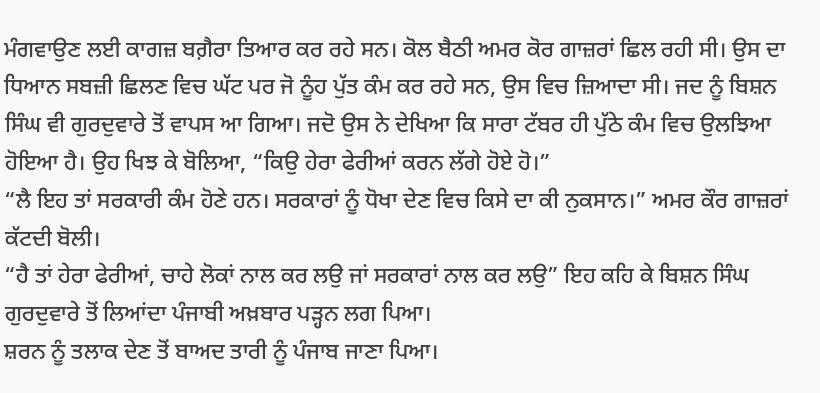ਮੰਗਵਾਉਣ ਲਈ ਕਾਗਜ਼ ਬਗ਼ੈਰਾ ਤਿਆਰ ਕਰ ਰਹੇ ਸਨ। ਕੋਲ ਬੈਠੀ ਅਮਰ ਕੋਰ ਗਾਜ਼ਰਾਂ ਛਿਲ ਰਹੀ ਸੀ। ਉਸ ਦਾ ਧਿਆਨ ਸਬਜ਼ੀ ਛਿਲਣ ਵਿਚ ਘੱਟ ਪਰ ਜੋ ਨੂੰਹ ਪੁੱਤ ਕੰਮ ਕਰ ਰਹੇ ਸਨ, ਉਸ ਵਿਚ ਜ਼ਿਆਦਾ ਸੀ। ਜਦ ਨੂੰ ਬਿਸ਼ਨ ਸਿੰਘ ਵੀ ਗੁਰਦੁਵਾਰੇ ਤੋਂ ਵਾਪਸ ਆ ਗਿਆ। ਜਦੋ ਉਸ ਨੇ ਦੇਖਿਆ ਕਿ ਸਾਰਾ ਟੱਬਰ ਹੀ ਪੁੱਠੇ ਕੰਮ ਵਿਚ ਉਲਝਿਆ ਹੋਇਆ ਹੈ। ਉਹ ਖਿਝ ਕੇ ਬੋਲਿਆ, “ਕਿਉ ਹੇਰਾ ਫੇਰੀਆਂ ਕਰਨ ਲੱਗੇ ਹੋਏ ਹੋ।”
“ਲੈ ਇਹ ਤਾਂ ਸਰਕਾਰੀ ਕੰਮ ਹੋਣੇ ਹਨ। ਸਰਕਾਰਾਂ ਨੂੰ ਧੋਖਾ ਦੇਣ ਵਿਚ ਕਿਸੇ ਦਾ ਕੀ ਨੁਕਸਾਨ।” ਅਮਰ ਕੌਰ ਗਾਜ਼ਰਾਂ ਕੱਟਦੀ ਬੋਲੀ।
“ਹੈ ਤਾਂ ਹੇਰਾ ਫੇਰੀਆਂ, ਚਾਹੇ ਲੋਕਾਂ ਨਾਲ ਕਰ ਲਉ ਜਾਂ ਸਰਕਾਰਾਂ ਨਾਲ ਕਰ ਲਉ” ਇਹ ਕਹਿ ਕੇ ਬਿਸ਼ਨ ਸਿੰਘ ਗੁਰਦੁਵਾਰੇ ਤੋਂ ਲਿਆਂਦਾ ਪੰਜਾਬੀ ਅਖ਼ਬਾਰ ਪੜ੍ਹਨ ਲਗ ਪਿਆ।
ਸ਼ਰਨ ਨੂੰ ਤਲਾਕ ਦੇਣ ਤੋਂ ਬਾਅਦ ਤਾਰੀ ਨੂੰ ਪੰਜਾਬ ਜਾਣਾ ਪਿਆ।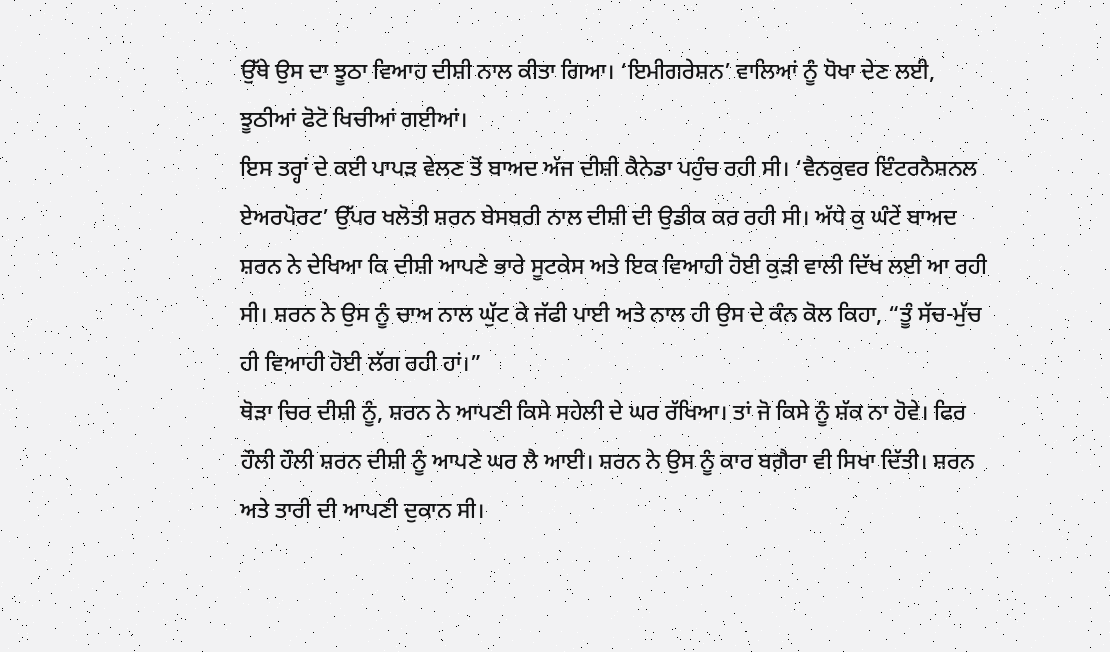ਉੱਥੇ ਉਸ ਦਾ ਝੂਠਾ ਵਿਆਹ ਦੀਸ਼ੀ ਨਾਲ ਕੀਤਾ ਗਿਆ। ‘ਇਮੀਗਰੇਸ਼ਨ’ ਵਾਲਿਆਂ ਨੂੰ ਧੋਖਾ ਦੇਣ ਲਈ, ਝੂਠੀਆਂ ਫੋਟੋ ਖਿਚੀਆਂ ਗਈਆਂ।
ਇਸ ਤਰ੍ਹਾਂ ਦੇ ਕਈ ਪਾਪੜ ਵੇਲਣ ਤੋਂ ਬਾਅਦ ਅੱਜ ਦੀਸ਼ੀ ਕੈਨੇਡਾ ਪਹੁੰਚ ਰਹੀ ਸੀ। ‘ਵੈਨਕੁਵਰ ਇੰਟਰਨੈਸ਼ਨਲ ਏਅਰਪੋਰਟ’ ਉੱਪਰ ਖਲੋਤੀ ਸ਼ਰਨ ਬੇਸਬਰੀ ਨਾਲ ਦੀਸ਼ੀ ਦੀ ਉਡੀਕ ਕਰ ਰਹੀ ਸੀ। ਅੱਧੇ ਕੁ ਘੰਟੇਂ ਬਾਅਦ ਸ਼ਰਨ ਨੇ ਦੇਖਿਆ ਕਿ ਦੀਸ਼ੀ ਆਪਣੇ ਭਾਰੇ ਸੂਟਕੇਸ ਅਤੇ ਇਕ ਵਿਆਹੀ ਹੋਈ ਕੁੜੀ ਵਾਲੀ ਦਿੱਖ ਲਈ ਆ ਰਹੀ ਸੀ। ਸ਼ਰਨ ਨੇ ਉਸ ਨੂੰ ਚਾਅ ਨਾਲ ਘੁੱਟ ਕੇ ਜੱਫੀ ਪਾਈ ਅਤੇ ਨਾਲ ਹੀ ਉਸ ਦੇ ਕੰਨ ਕੋਲ ਕਿਹਾ, “ਤੂੰ ਸੱਚ-ਮੁੱਚ ਹੀ ਵਿਆਹੀ ਹੋਈ ਲੱਗ ਰਹੀ ਹਾਂ।”
ਥੋੜਾ ਚਿਰ ਦੀਸ਼ੀ ਨੂੰ, ਸ਼ਰਨ ਨੇ ਆਪਣੀ ਕਿਸੇ ਸਹੇਲੀ ਦੇ ਘਰ ਰੱਖਿਆ। ਤਾਂ ਜੋ ਕਿਸੇ ਨੂੰ ਸ਼ੱਕ ਨਾ ਹੋਵੇ। ਫਿਰ ਹੌਲੀ ਹੌਲੀ ਸ਼ਰਨ ਦੀਸ਼ੀ ਨੂੰ ਆਪਣੇ ਘਰ ਲੈ ਆਈ। ਸ਼ਰਨ ਨੇ ਉਸ ਨੂੰ ਕਾਰ ਬਗ਼ੈਰਾ ਵੀ ਸਿਖਾ ਦਿੱਤੀ। ਸ਼ਰਨ ਅਤੇ ਤਾਰੀ ਦੀ ਆਪਣੀ ਦੁਕਾਨ ਸੀ।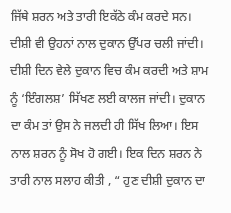ਜਿੱਥੇ ਸ਼ਰਨ ਅਤੇ ਤਾਰੀ ਇਕੱਠੇ ਕੰਮ ਕਰਦੇ ਸਨ। ਦੀਸ਼ੀ ਵੀ ਉਹਨਾਂ ਨਾਲ ਦੁਕਾਨ ਉੱਪਰ ਚਲੀ ਜਾਂਦੀ। ਦੀਸ਼ੀ ਦਿਨ ਵੇਲੇ ਦੁਕਾਨ ਵਿਚ ਕੰਮ ਕਰਦੀ ਅਤੇ ਸ਼ਾਮ ਨੂੰ ‘ਇੰਗਲਸ਼’ ਸਿੱਖਣ ਲਈ ਕਾਲਜ ਜਾਂਦੀ। ਦੁਕਾਨ ਦਾ ਕੰਮ ਤਾਂ ਉਸ ਨੇ ਜਲਦੀ ਹੀ ਸਿੱਖ ਲਿਆ। ਇਸ ਨਾਲ ਸ਼ਰਨ ਨੂੰ ਸੋਖ ਹੋ ਗਈ। ਇਕ ਦਿਨ ਸ਼ਰਨ ਨੇ ਤਾਰੀ ਨਾਲ ਸਲਾਹ ਕੀਤੀ , “ ਹੁਣ ਦੀਸ਼ੀ ਦੁਕਾਨ ਦਾ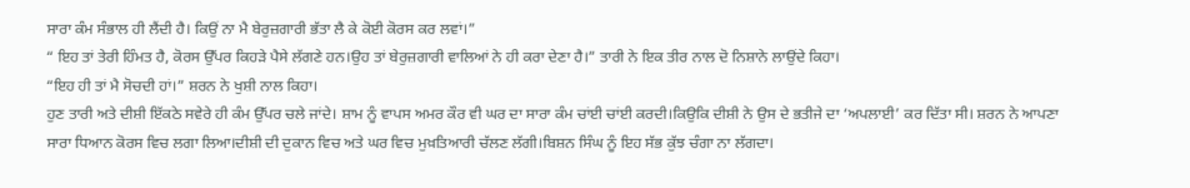ਸਾਰਾ ਕੰਮ ਸੰਭਾਲ ਹੀ ਲੈਂਦੀ ਹੈ। ਕਿਉਂ ਨਾ ਮੈ ਬੇਰੁਜ਼ਗਾਰੀ ਭੱਤਾ ਲੈ ਕੇ ਕੋਈ ਕੋਰਸ ਕਰ ਲਵਾਂ।”
“ ਇਹ ਤਾਂ ਤੇਰੀ ਹਿੰਮਤ ਹੈ, ਕੋਰਸ ਉੱਪਰ ਕਿਹੜੇ ਪੈਸੇ ਲੱਗਣੇ ਹਨ।ਉਹ ਤਾਂ ਬੇਰੁਜ਼ਗਾਰੀ ਵਾਲਿਆਂ ਨੇ ਹੀ ਕਰਾ ਦੇਣਾ ਹੈ।” ਤਾਰੀ ਨੇ ਇਕ ਤੀਰ ਨਾਲ ਦੋ ਨਿਸ਼ਾਨੇ ਲਾਉਂਦੇ ਕਿਹਾ।
“ਇਹ ਹੀ ਤਾਂ ਮੈ ਸੋਚਦੀ ਹਾਂ।” ਸ਼ਰਨ ਨੇ ਖੁਸ਼ੀ ਨਾਲ ਕਿਹਾ।
ਹੁਣ ਤਾਰੀ ਅਤੇ ਦੀਸ਼ੀ ਇੱਕਠੇ ਸਵੇਰੇ ਹੀ ਕੰਮ ਉੱਪਰ ਚਲੇ ਜਾਂਦੇ। ਸ਼ਾਮ ਨੂੰ ਵਾਪਸ ਅਮਰ ਕੌਰ ਵੀ ਘਰ ਦਾ ਸਾਰਾ ਕੰਮ ਚਾਂਈ ਚਾਂਈ ਕਰਦੀ।ਕਿਉਕਿ ਦੀਸ਼ੀ ਨੇ ਉਸ ਦੇ ਭਤੀਜੇ ਦਾ ‘ਅਪਲਾਈ’ ਕਰ ਦਿੱਤਾ ਸੀ। ਸ਼ਰਨ ਨੇ ਆਪਣਾ ਸਾਰਾ ਧਿਆਨ ਕੋਰਸ ਵਿਚ ਲਗਾ ਲਿਆ।ਦੀਸ਼ੀ ਦੀ ਦੁਕਾਨ ਵਿਚ ਅਤੇ ਘਰ ਵਿਚ ਮੁਖ਼ਤਿਆਰੀ ਚੱਲਣ ਲੱਗੀ।ਬਿਸ਼ਨ ਸਿੰਘ ਨੂੰ ਇਹ ਸੱਭ ਕੁੱਝ ਚੰਗਾ ਨਾ ਲੱਗਦਾ।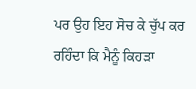ਪਰ ਉਹ ਇਹ ਸੋਚ ਕੇ ਚੁੱਪ ਕਰ ਰਹਿੰਦਾ ਕਿ ਮੈਨੂੰ ਕਿਹੜਾ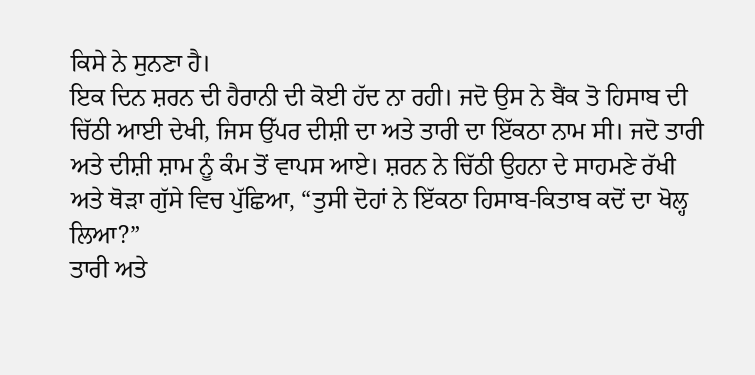ਕਿਸੇ ਨੇ ਸੁਨਣਾ ਹੈ।
ਇਕ ਦਿਨ ਸ਼ਰਨ ਦੀ ਹੈਰਾਨੀ ਦੀ ਕੋਈ ਹੱਦ ਨਾ ਰਹੀ। ਜਦੋ ਉਸ ਨੇ ਬੈਂਕ ਤੋ ਹਿਸਾਬ ਦੀ ਚਿੱਠੀ ਆਈ ਦੇਖੀ, ਜਿਸ ਉੱਪਰ ਦੀਸ਼ੀ ਦਾ ਅਤੇ ਤਾਰੀ ਦਾ ਇੱਕਠਾ ਨਾਮ ਸੀ। ਜਦੋ ਤਾਰੀ ਅਤੇ ਦੀਸ਼ੀ ਸ਼ਾਮ ਨੂੰ ਕੰਮ ਤੋਂ ਵਾਪਸ ਆਏ। ਸ਼ਰਨ ਨੇ ਚਿੱਠੀ ਉਹਨਾ ਦੇ ਸਾਹਮਣੇ ਰੱਖੀ ਅਤੇ ਥੋੜਾ ਗੁੱਸੇ ਵਿਚ ਪੁੱਛਿਆ, “ਤੁਸੀ ਦੋਹਾਂ ਨੇ ਇੱਕਠਾ ਹਿਸਾਬ-ਕਿਤਾਬ ਕਦੋਂ ਦਾ ਖੋਲ੍ਹ ਲਿਆ?”
ਤਾਰੀ ਅਤੇ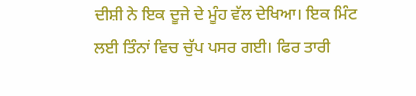ਦੀਸ਼ੀ ਨੇ ਇਕ ਦੂਜੇ ਦੇ ਮੂੰਹ ਵੱਲ ਦੇਖਿਆ। ਇਕ ਮਿੰਟ ਲਈ ਤਿੰਨਾਂ ਵਿਚ ਚੁੱਪ ਪਸਰ ਗਈ। ਫਿਰ ਤਾਰੀ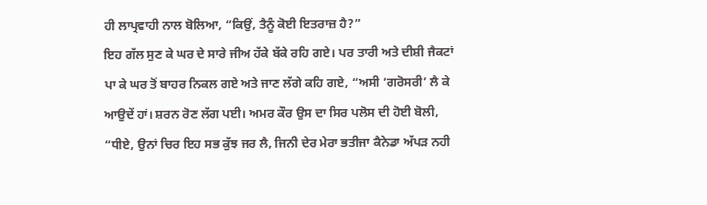ਹੀ ਲਾਪ੍ਰਵਾਹੀ ਨਾਲ ਬੋਲਿਆ, “ਕਿਉਂ, ਤੈਨੂੰ ਕੋਈ ਇਤਰਾਜ਼ ਹੈ?”
ਇਹ ਗੱਲ ਸੁਣ ਕੇ ਘਰ ਦੇ ਸਾਰੇ ਜੀਅ ਹੱਕੇ ਬੱਕੇ ਰਹਿ ਗਏ। ਪਰ ਤਾਰੀ ਅਤੇ ਦੀਸ਼ੀ ਜੈਕਟਾਂ ਪਾ ਕੇ ਘਰ ਤੋਂ ਬਾਹਰ ਨਿਕਲ ਗਏ ਅਤੇ ਜਾਣ ਲੱਗੇ ਕਹਿ ਗਏ, “ਅਸੀ ‘ਗਰੋਸਰੀ’ ਲੈ ਕੇ ਆਉਦੇਂ ਹਾਂ। ਸ਼ਰਨ ਰੋਣ ਲੱਗ ਪਈ। ਅਮਰ ਕੌਰ ਉਸ ਦਾ ਸਿਰ ਪਲੋਸ ਦੀ ਹੋਈ ਬੋਲੀ, “ਧੀਏ, ਉਨਾਂ ਚਿਰ ਇਹ ਸਭ ਕੁੱਝ ਜਰ ਲੈ, ਜਿਨੀ ਦੇਰ ਮੇਰਾ ਭਤੀਜਾ ਕੈਨੇਡਾ ਅੱਪੜ ਨਹੀ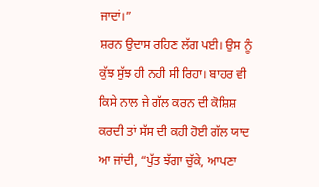ਜਾਦਾਂ।”
ਸ਼ਰਨ ਉਦਾਸ ਰਹਿਣ ਲੱਗ ਪਈ। ਉਸ ਨੂੰ ਕੁੱਝ ਸੁੱਝ ਹੀ ਨਹੀ ਸੀ ਰਿਹਾ। ਬਾਹਰ ਵੀ ਕਿਸੇ ਨਾਲ ਜੇ ਗੱਲ ਕਰਨ ਦੀ ਕੋਸ਼ਿਸ਼ ਕਰਦੀ ਤਾਂ ਸੱਸ ਦੀ ਕਹੀ ਹੋਈ ਗੱਲ ਯਾਦ ਆ ਜਾਂਦੀ, “ਪੁੱਤ ਝੱਗਾ ਚੁੱਕੇ, ਆਪਣਾ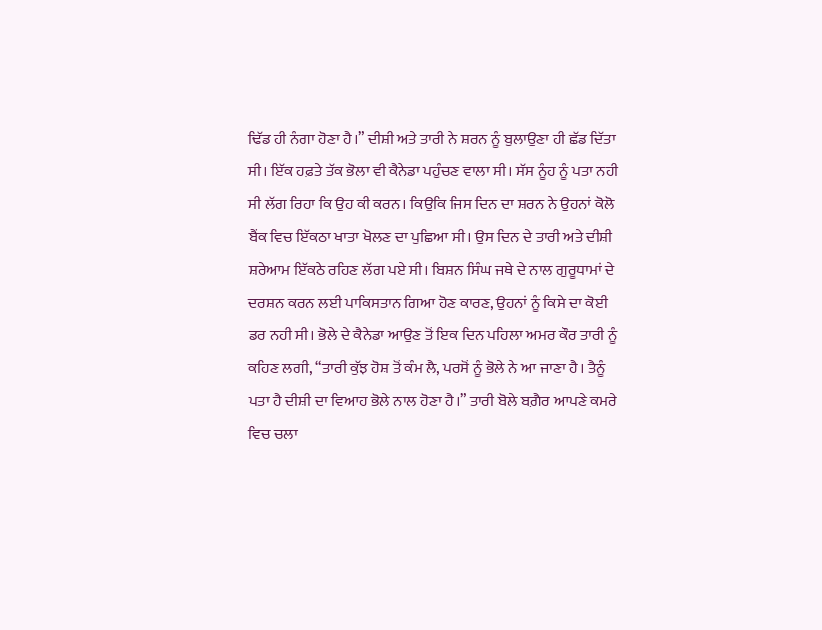ਢਿੱਡ ਹੀ ਨੰਗਾ ਹੋਣਾ ਹੈ।” ਦੀਸ਼ੀ ਅਤੇ ਤਾਰੀ ਨੇ ਸ਼ਰਨ ਨੂੰ ਬੁਲਾਉਣਾ ਹੀ ਛੱਡ ਦਿੱਤਾ ਸੀ। ਇੱਕ ਹਫ਼ਤੇ ਤੱਕ ਭੋਲਾ ਵੀ ਕੈਨੇਡਾ ਪਹੁੰਚਣ ਵਾਲਾ ਸੀ। ਸੱਸ ਨੂੰਹ ਨੂੰ ਪਤਾ ਨਹੀ ਸੀ ਲੱਗ ਰਿਹਾ ਕਿ ਉਹ ਕੀ ਕਰਨ। ਕਿਉਕਿ ਜਿਸ ਦਿਨ ਦਾ ਸ਼ਰਨ ਨੇ ਉਹਨਾਂ ਕੋਲੋ ਬੈਂਕ ਵਿਚ ਇੱਕਠਾ ਖਾਤਾ ਖੋਲਣ ਦਾ ਪੁਛਿਆ ਸੀ। ਉਸ ਦਿਨ ਦੇ ਤਾਰੀ ਅਤੇ ਦੀਸ਼ੀ ਸ਼ਰੇਆਮ ਇੱਕਠੇ ਰਹਿਣ ਲੱਗ ਪਏ ਸੀ। ਬਿਸ਼ਨ ਸਿੰਘ ਜਥੇ ਦੇ ਨਾਲ ਗੁਰੂਧਾਮਾਂ ਦੇ ਦਰਸ਼ਨ ਕਰਨ ਲਈ ਪਾਕਿਸਤਾਨ ਗਿਆ ਹੋਣ ਕਾਰਣ, ਉਹਨਾਂ ਨੂੰ ਕਿਸੇ ਦਾ ਕੋਈ ਡਰ ਨਹੀ ਸੀ। ਭੋਲੇ ਦੇ ਕੈਨੇਡਾ ਆਉਣ ਤੋਂ ਇਕ ਦਿਨ ਪਹਿਲਾ ਅਮਰ ਕੌਰ ਤਾਰੀ ਨੂੰ ਕਹਿਣ ਲਗੀ, “ਤਾਰੀ ਕੁੱਝ ਹੋਸ਼ ਤੋਂ ਕੰਮ ਲੈ, ਪਰਸੋਂ ਨੂੰ ਭੋਲੇ ਨੇ ਆ ਜਾਣਾ ਹੈ। ਤੈਨੂੰ ਪਤਾ ਹੈ ਦੀਸ਼ੀ ਦਾ ਵਿਆਹ ਭੋਲੇ ਨਾਲ ਹੋਣਾ ਹੈ।” ਤਾਰੀ ਬੋਲੇ ਬਗ਼ੈਰ ਆਪਣੇ ਕਮਰੇ ਵਿਚ ਚਲਾ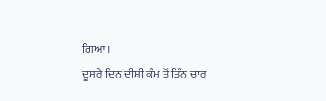ਗਿਆ।
ਦੂਸਰੇ ਦਿਨ ਦੀਸ਼ੀ ਕੰਮ ਤੋਂ ਤਿੰਨ ਚਾਰ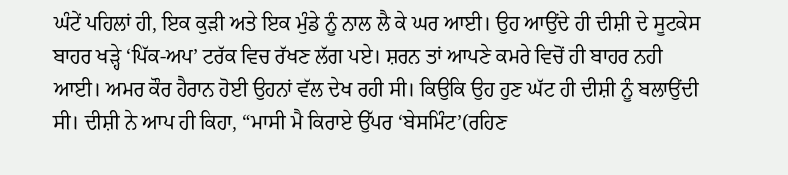ਘੰਟੇਂ ਪਹਿਲਾਂ ਹੀ, ਇਕ ਕੁੜੀ ਅਤੇ ਇਕ ਮੁੰਡੇ ਨੂੰ ਨਾਲ ਲੈ ਕੇ ਘਰ ਆਈ। ਉਹ ਆਉਂਦੇ ਹੀ ਦੀਸ਼ੀ ਦੇ ਸੂਟਕੇਸ ਬਾਹਰ ਖੜ੍ਹੇ ‘ਪਿੱਕ-ਅਪ’ ਟਰੱਕ ਵਿਚ ਰੱਖਣ ਲੱਗ ਪਏ। ਸ਼ਰਨ ਤਾਂ ਆਪਣੇ ਕਮਰੇ ਵਿਚੋਂ ਹੀ ਬਾਹਰ ਨਹੀ ਆਈ। ਅਮਰ ਕੌਰ ਹੈਰਾਨ ਹੋਈ ਉਹਨਾਂ ਵੱਲ ਦੇਖ ਰਹੀ ਸੀ। ਕਿਉਕਿ ਉਹ ਹੁਣ ਘੱਟ ਹੀ ਦੀਸ਼ੀ ਨੂੰ ਬਲਾਉਂਦੀ ਸੀ। ਦੀਸ਼ੀ ਨੇ ਆਪ ਹੀ ਕਿਹਾ, “ਮਾਸੀ ਮੈ ਕਿਰਾਏ ਉੱਪਰ ‘ਬੇਸਮਿੰਟ’(ਰਹਿਣ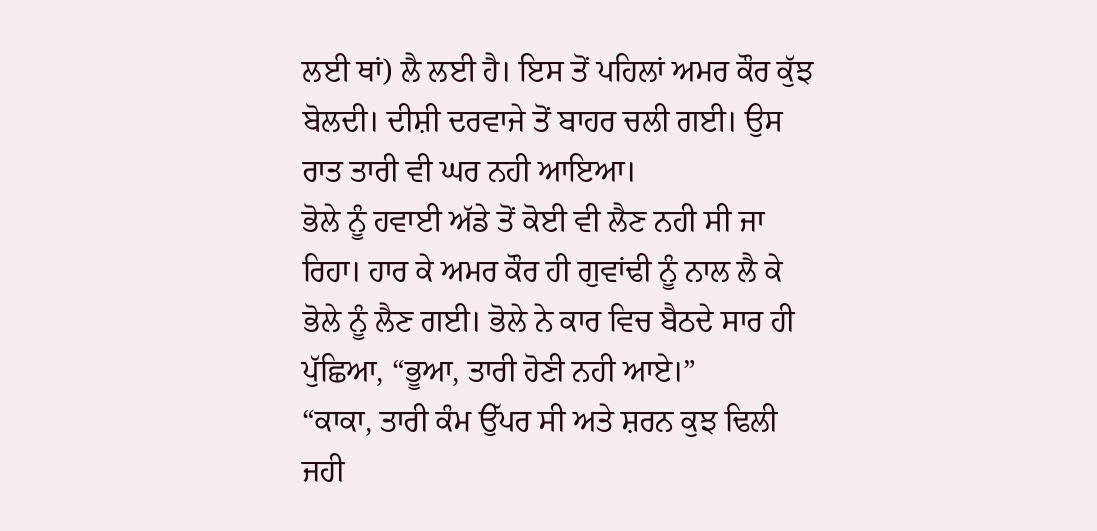ਲਈ ਥਾਂ) ਲੈ ਲਈ ਹੈ। ਇਸ ਤੋਂ ਪਹਿਲਾਂ ਅਮਰ ਕੌਰ ਕੁੱਝ ਬੋਲਦੀ। ਦੀਸ਼ੀ ਦਰਵਾਜੇ ਤੋਂ ਬਾਹਰ ਚਲੀ ਗਈ। ਉਸ ਰਾਤ ਤਾਰੀ ਵੀ ਘਰ ਨਹੀ ਆਇਆ।
ਭੋਲੇ ਨੂੰ ਹਵਾਈ ਅੱਡੇ ਤੋਂ ਕੋਈ ਵੀ ਲੈਣ ਨਹੀ ਸੀ ਜਾ ਰਿਹਾ। ਹਾਰ ਕੇ ਅਮਰ ਕੌਰ ਹੀ ਗੁਵਾਂਢੀ ਨੂੰ ਨਾਲ ਲੈ ਕੇ ਭੋਲੇ ਨੂੰ ਲੈਣ ਗਈ। ਭੋਲੇ ਨੇ ਕਾਰ ਵਿਚ ਬੈਠਦੇ ਸਾਰ ਹੀ ਪੁੱਛਿਆ, “ਭੂਆ, ਤਾਰੀ ਹੋਣੀ ਨਹੀ ਆਏ।”
“ਕਾਕਾ, ਤਾਰੀ ਕੰਮ ਉੱਪਰ ਸੀ ਅਤੇ ਸ਼ਰਨ ਕੁਝ ਢਿਲੀ ਜਹੀ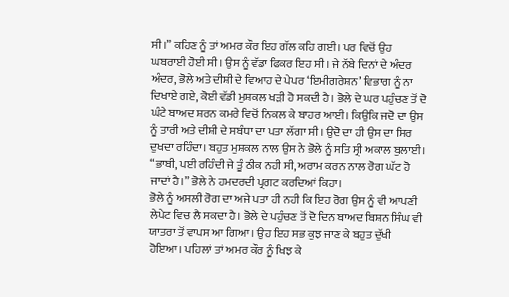ਸੀ।” ਕਹਿਣ ਨੂੰ ਤਾਂ ਅਮਰ ਕੌਰ ਇਹ ਗੱਲ ਕਹਿ ਗਈ। ਪਰ ਵਿਚੋਂ ਉਹ ਘਬਰਾਈ ਹੋਈ ਸੀ। ਉਸ ਨੂੰ ਵੱਡਾ ਫਿਕਰ ਇਹ ਸੀ। ਜੇ ਨੱਬੇ ਦਿਨਾਂ ਦੇ ਅੰਦਰ ਅੰਦਰ, ਭੋਲੇ ਅਤੇ ਦੀਸ਼ੀ ਦੇ ਵਿਆਹ ਦੇ ਪੇਪਰ ‘ਇਮੀਗਰੇਸ਼ਨ’ ਵਿਭਾਗ ਨੂੰ ਨਾ ਦਿਖਾਏ ਗਏ, ਕੋਈ ਵੱਡੀ ਮੁਸ਼ਕਲ ਖੜੀ ਹੋ ਸਕਦੀ ਹੈ। ਭੋਲੇ ਦੇ ਘਰ ਪਹੁੰਚਣ ਤੋਂ ਦੋ ਘੰਟੇ ਬਾਅਦ ਸ਼ਰਨ ਕਮਰੇ ਵਿਚੋਂ ਨਿਕਲ ਕੇ ਬਾਹਰ ਆਈ। ਕਿਉਕਿ ਜਦੋ ਦਾ ਉਸ ਨੂੰ ਤਾਰੀ ਅਤੇ ਦੀਸ਼ੀ ਦੇ ਸਬੰਧਾ ਦਾ ਪਤਾ ਲੱਗਾ ਸੀ। ਉਦੋ ਦਾ ਹੀ ਉਸ ਦਾ ਸਿਰ ਦੁਖਦਾ ਰਹਿੰਦਾ। ਬਹੁਤ ਮੁਸ਼ਕਲ ਨਾਲ ਉਸ ਨੇ ਭੋਲੇ ਨੂੰ ਸਤਿ ਸ੍ਰੀ ਅਕਾਲ ਬੁਲਾਈ।
“ਭਾਬੀ, ਪਈ ਰਹਿੰਦੀ ਜੇ ਤੂੰ ਠੀਕ ਨਹੀ ਸੀ, ਅਰਾਮ ਕਰਨ ਨਾਲ ਰੋਗ ਘੱਟ ਹੋ ਜਾਦਾਂ ਹੈ।” ਭੋਲੇ ਨੇ ਹਮਦਰਦੀ ਪ੍ਰਗਟ ਕਰਦਿਆਂ ਕਿਹਾ।
ਭੋਲੇ ਨੂੰ ਅਸਲੀ ਰੋਗ ਦਾ ਅਜੇ ਪਤਾ ਹੀ ਨਹੀ ਕਿ ਇਹ ਰੋਗ ਉਸ ਨੂੰ ਵੀ ਆਪਣੀ ਲੇਪੇਟ ਵਿਚ ਲੈ ਸਕਦਾ ਹੈ। ਭੋਲੇ ਦੇ ਪਹੁੰਚਣ ਤੋਂ ਦੋ ਦਿਨ ਬਾਅਦ ਬਿਸ਼ਨ ਸਿੰਘ ਵੀ ਯਾਤਰਾ ਤੋਂ ਵਾਪਸ ਆ ਗਿਆ। ਉਹ ਇਹ ਸਭ ਕੁਝ ਜਾਣ ਕੇ ਬਹੁਤ ਦੁੱਖੀ ਹੋਇਆ। ਪਹਿਲਾਂ ਤਾਂ ਅਮਰ ਕੌਰ ਨੂੰ ਖਿਝ ਕੇ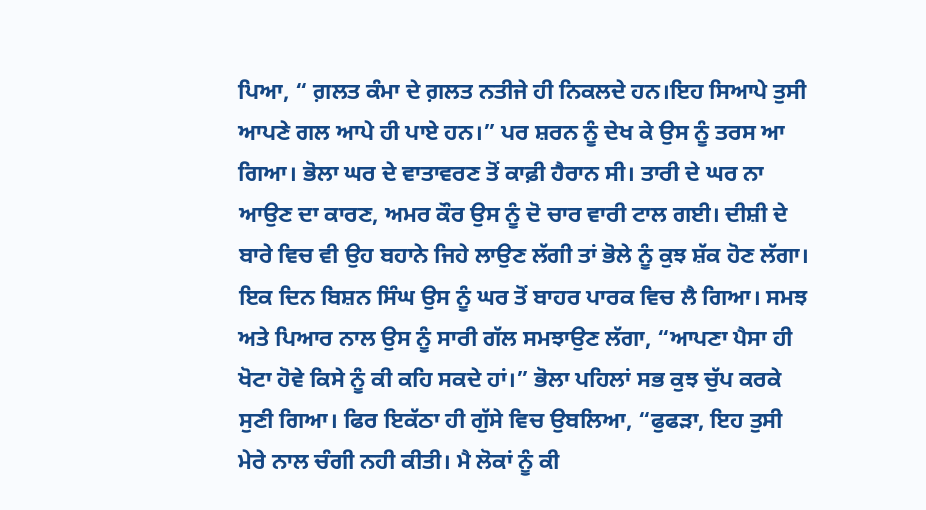ਪਿਆ, “ ਗ਼ਲਤ ਕੰਮਾ ਦੇ ਗ਼ਲਤ ਨਤੀਜੇ ਹੀ ਨਿਕਲਦੇ ਹਨ।ਇਹ ਸਿਆਪੇ ਤੁਸੀ ਆਪਣੇ ਗਲ ਆਪੇ ਹੀ ਪਾਏ ਹਨ।” ਪਰ ਸ਼ਰਨ ਨੂੰ ਦੇਖ ਕੇ ਉਸ ਨੂੰ ਤਰਸ ਆ ਗਿਆ। ਭੋਲਾ ਘਰ ਦੇ ਵਾਤਾਵਰਣ ਤੋਂ ਕਾਫ਼ੀ ਹੈਰਾਨ ਸੀ। ਤਾਰੀ ਦੇ ਘਰ ਨਾ ਆਉਣ ਦਾ ਕਾਰਣ, ਅਮਰ ਕੌਰ ਉਸ ਨੂੰ ਦੋ ਚਾਰ ਵਾਰੀ ਟਾਲ ਗਈ। ਦੀਸ਼ੀ ਦੇ ਬਾਰੇ ਵਿਚ ਵੀ ਉਹ ਬਹਾਨੇ ਜਿਹੇ ਲਾਉਣ ਲੱਗੀ ਤਾਂ ਭੋਲੇ ਨੂੰ ਕੁਝ ਸ਼ੱਕ ਹੋਣ ਲੱਗਾ।
ਇਕ ਦਿਨ ਬਿਸ਼ਨ ਸਿੰਘ ਉਸ ਨੂੰ ਘਰ ਤੋਂ ਬਾਹਰ ਪਾਰਕ ਵਿਚ ਲੈ ਗਿਆ। ਸਮਝ ਅਤੇ ਪਿਆਰ ਨਾਲ ਉਸ ਨੂੰ ਸਾਰੀ ਗੱਲ ਸਮਝਾਉਣ ਲੱਗਾ, “ਆਪਣਾ ਪੈਸਾ ਹੀ ਖੋਟਾ ਹੋਵੇ ਕਿਸੇ ਨੂੰ ਕੀ ਕਹਿ ਸਕਦੇ ਹਾਂ।” ਭੋਲਾ ਪਹਿਲਾਂ ਸਭ ਕੁਝ ਚੁੱਪ ਕਰਕੇ ਸੁਣੀ ਗਿਆ। ਫਿਰ ਇਕੱਠਾ ਹੀ ਗੁੱਸੇ ਵਿਚ ਉਬਲਿਆ, “ਫੁਫੜਾ, ਇਹ ਤੁਸੀ ਮੇਰੇ ਨਾਲ ਚੰਗੀ ਨਹੀ ਕੀਤੀ। ਮੈ ਲੋਕਾਂ ਨੂੰ ਕੀ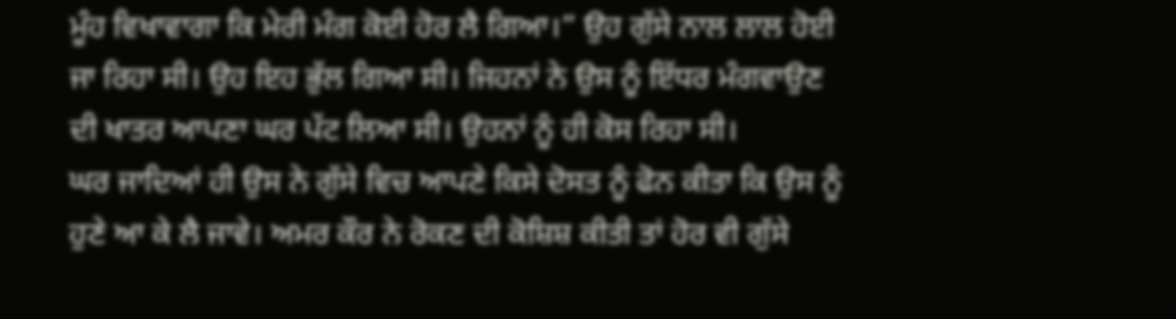ਮੂੰਹ ਵਿਖਾਵਾਗਾ ਕਿ ਮੇਰੀ ਮੰਗ ਕੋਈ ਹੋਰ ਲੈ ਗਿਆ।” ਉਹ ਗੁੱਸੇ ਨਾਲ ਲਾਲ ਹੋਈ ਜਾ ਰਿਹਾ ਸੀ। ਉਹ ਇਹ ਭੁੱਲ ਗਿਆ ਸੀ। ਜਿਹਨਾਂ ਨੇ ਉਸ ਨੂੰ ਇੱਧਰ ਮੰਗਵਾਉਣ ਦੀ ਖਾਤਰ ਆਪਣਾ ਘਰ ਪੱਟ ਲਿਆ ਸੀ। ਉਹਨਾਂ ਨੂੰ ਹੀ ਕੋਸ ਰਿਹਾ ਸੀ।
ਘਰ ਜਾਦਿਆਂ ਹੀ ਉਸ ਨੇ ਗੁੱਸੇ ਵਿਚ ਆਪਣੇ ਕਿਸੇ ਦੋਸਤ ਨੂੰ ਫੋਨ ਕੀਤਾ ਕਿ ਉਸ ਨੂੰ ਹੁਣੇ ਆ ਕੇ ਲੈ ਜਾਵੇ। ਅਮਰ ਕੌਰ ਨੇ ਰੋਕਣ ਦੀ ਕੋਸ਼ਿਸ਼ ਕੀਤੀ ਤਾਂ ਹੋਰ ਵੀ ਗੁੱਸੇ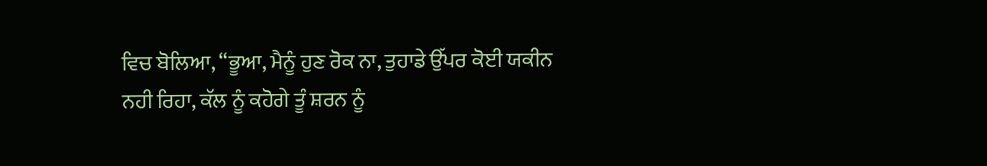ਵਿਚ ਬੋਲਿਆ, “ਭੂਆ, ਮੈਨੂੰ ਹੁਣ ਰੋਕ ਨਾ, ਤੁਹਾਡੇ ਉੱਪਰ ਕੋਈ ਯਕੀਨ ਨਹੀ ਰਿਹਾ, ਕੱਲ ਨੂੰ ਕਹੋਗੇ ਤੂੰ ਸ਼ਰਨ ਨੂੰ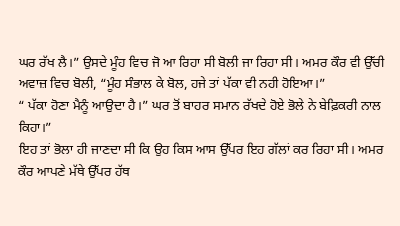ਘਰ ਰੱਖ ਲੈ।” ਉਸਦੇ ਮੂੰਹ ਵਿਚ ਜੋ ਆ ਰਿਹਾ ਸੀ ਬੋਲੀ ਜਾ ਰਿਹਾ ਸੀ। ਅਮਰ ਕੌਰ ਵੀ ਉੱਚੀ ਅਵਾਜ਼ ਵਿਚ ਬੋਲੀ, “ਮੂੰਹ ਸੰਭਾਲ ਕੇ ਬੋਲ, ਹਜੇ ਤਾਂ ਪੱਕਾ ਵੀ ਨਹੀ ਹੋਇਆ।”
“ ਪੱਕਾ ਹੋਣਾ ਮੈਨੂੰ ਆਉਦਾ ਹੈ।” ਘਰ ਤੋਂ ਬਾਹਰ ਸਮਾਨ ਰੱਖਦੇ ਹੋਏ ਭੋਲੇ ਨੇ ਬੇਫ਼ਿਕਰੀ ਨਾਲ ਕਿਹਾ।”
ਇਹ ਤਾਂ ਭੋਲਾ ਹੀ ਜਾਣਦਾ ਸੀ ਕਿ ਉਹ ਕਿਸ ਆਸ ਉੱਪਰ ਇਹ ਗੱਲਾਂ ਕਰ ਰਿਹਾ ਸੀ। ਅਮਰ ਕੌਰ ਆਪਣੇ ਮੱਥੇ ਉੱਪਰ ਹੱਥ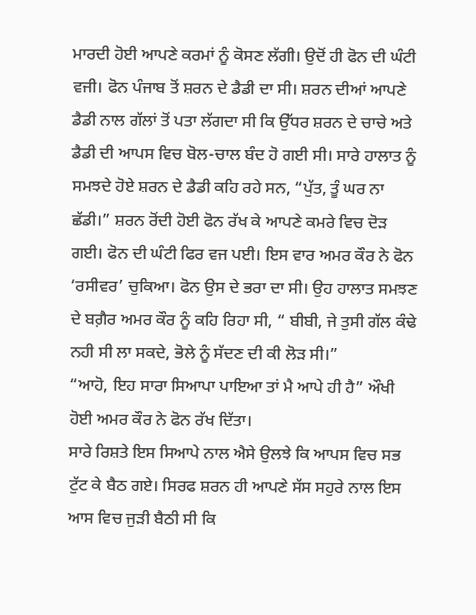ਮਾਰਦੀ ਹੋਈ ਆਪਣੇ ਕਰਮਾਂ ਨੂੰ ਕੋਸਣ ਲੱਗੀ। ਉਦੋਂ ਹੀ ਫੋਨ ਦੀ ਘੰਟੀ ਵਜੀ। ਫੋਨ ਪੰਜਾਬ ਤੋਂ ਸ਼ਰਨ ਦੇ ਡੈਡੀ ਦਾ ਸੀ। ਸ਼ਰਨ ਦੀਆਂ ਆਪਣੇ ਡੈਡੀ ਨਾਲ ਗੱਲਾਂ ਤੋਂ ਪਤਾ ਲੱਗਦਾ ਸੀ ਕਿ ਉੱਧਰ ਸ਼ਰਨ ਦੇ ਚਾਚੇ ਅਤੇ ਡੈਡੀ ਦੀ ਆਪਸ ਵਿਚ ਬੋਲ-ਚਾਲ ਬੰਦ ਹੋ ਗਈ ਸੀ। ਸਾਰੇ ਹਾਲਾਤ ਨੂੰ ਸਮਝਦੇ ਹੋਏ ਸ਼ਰਨ ਦੇ ਡੈਡੀ ਕਹਿ ਰਹੇ ਸਨ, “ਪੁੱਤ, ਤੂੰ ਘਰ ਨਾ ਛੱਡੀ।” ਸ਼ਰਨ ਰੋਂਦੀ ਹੋਈ ਫੋਨ ਰੱਖ ਕੇ ਆਪਣੇ ਕਮਰੇ ਵਿਚ ਦੋੜ ਗਈ। ਫੋਨ ਦੀ ਘੰਟੀ ਫਿਰ ਵਜ ਪਈ। ਇਸ ਵਾਰ ਅਮਰ ਕੌਰ ਨੇ ਫੋਨ ‘ਰਸੀਵਰ’ ਚੁਕਿਆ। ਫੋਨ ਉਸ ਦੇ ਭਰਾ ਦਾ ਸੀ। ਉਹ ਹਾਲਾਤ ਸਮਝਣ ਦੇ ਬਗ਼ੈਰ ਅਮਰ ਕੌਰ ਨੂੰ ਕਹਿ ਰਿਹਾ ਸੀ, “ ਬੀਬੀ, ਜੇ ਤੁਸੀ ਗੱਲ ਕੰਢੇ ਨਹੀ ਸੀ ਲਾ ਸਕਦੇ, ਭੋਲੇ ਨੂੰ ਸੱਦਣ ਦੀ ਕੀ ਲੋੜ ਸੀ।”
“ਆਹੋ, ਇਹ ਸਾਰਾ ਸਿਆਪਾ ਪਾਇਆ ਤਾਂ ਮੈ ਆਪੇ ਹੀ ਹੈ” ਔਖੀ ਹੋਈ ਅਮਰ ਕੌਰ ਨੇ ਫੋਨ ਰੱਖ ਦਿੱਤਾ।
ਸਾਰੇ ਰਿਸ਼ਤੇ ਇਸ ਸਿਆਪੇ ਨਾਲ ਐਸੇ ਉਲਝੇ ਕਿ ਆਪਸ ਵਿਚ ਸਭ ਟੁੱਟ ਕੇ ਬੈਠ ਗਏ। ਸਿਰਫ ਸ਼ਰਨ ਹੀ ਆਪਣੇ ਸੱਸ ਸਹੁਰੇ ਨਾਲ ਇਸ ਆਸ ਵਿਚ ਜੁੜੀ ਬੈਠੀ ਸੀ ਕਿ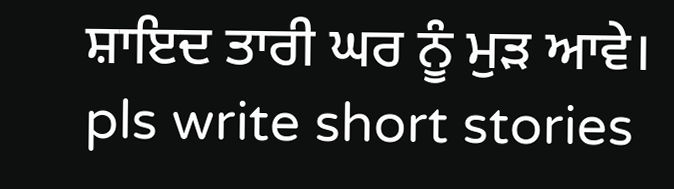ਸ਼ਾਇਦ ਤਾਰੀ ਘਰ ਨੂੰ ਮੁੜ ਆਵੇ।
pls write short stories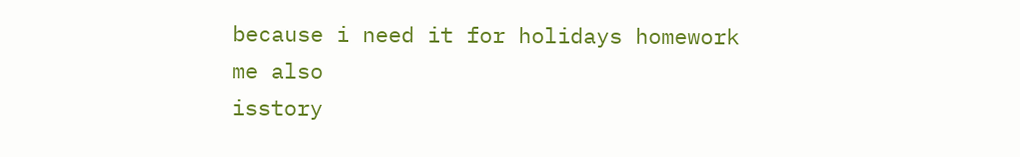because i need it for holidays homework
me also
isstory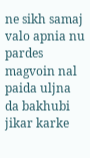ne sikh samaj valo apnia nu pardes magvoin nal paida uljna da bakhubi jikar karke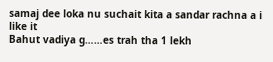samaj dee loka nu suchait kita a sandar rachna a i like it
Bahut vadiya g……es trah tha 1 lekh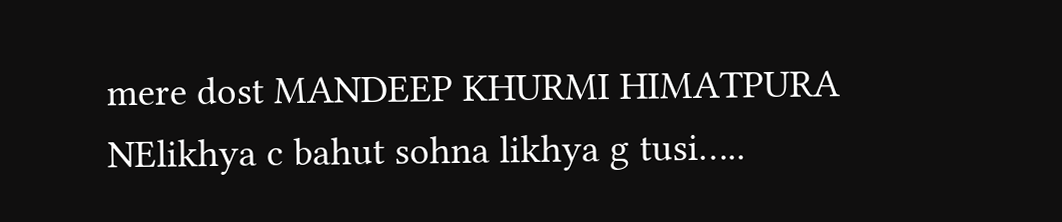mere dost MANDEEP KHURMI HIMATPURA NElikhya c bahut sohna likhya g tusi…..